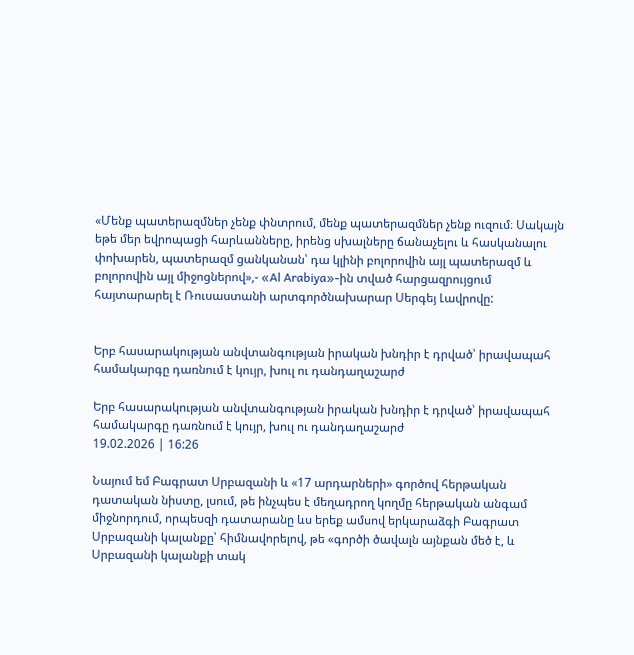«Մենք պատերազմներ չենք փնտրում, մենք պատերազմներ չենք ուզում։ Սակայն եթե մեր եվրոպացի հարևանները, իրենց սխալները ճանաչելու և հասկանալու փոխարեն, պատերազմ ցանկանան՝ դա կլինի բոլորովին այլ պատերազմ և բոլորովին այլ միջոցներով»,- «Al Arabiya»-ին տված հարցազրույցում հայտարարել է Ռուսաստանի արտգործնախարար Սերգեյ Լավրովը:


Երբ հասարակության անվտանգության իրական խնդիր է դրված՝ իրավապահ համակարգը դառնում է կույր, խուլ ու դանդաղաշարժ

Երբ հասարակության անվտանգության իրական խնդիր է դրված՝ իրավապահ համակարգը դառնում է կույր, խուլ ու դանդաղաշարժ
19.02.2026 | 16:26

Նայում եմ Բագրատ Սրբազանի և «17 արդարների» գործով հերթական դատական նիստը, լսում, թե ինչպես է մեղադրող կողմը հերթական անգամ միջնորդում, որպեսզի դատարանը ևս երեք ամսով երկարաձգի Բագրատ Սրբազանի կալանքը՝ հիմնավորելով, թե «գործի ծավալն այնքան մեծ է, և Սրբազանի կալանքի տակ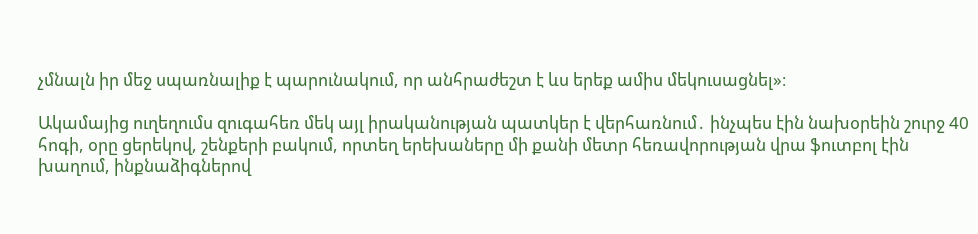չմնալն իր մեջ սպառնալիք է պարունակում, որ անհրաժեշտ է ևս երեք ամիս մեկուսացնել»։

Ակամայից ուղեղումս զուգահեռ մեկ այլ իրականության պատկեր է վերհառնում․ ինչպես էին նախօրեին շուրջ 40 հոգի, օրը ցերեկով, շենքերի բակում, որտեղ երեխաները մի քանի մետր հեռավորության վրա ֆուտբոլ էին խաղում, ինքնաձիգներով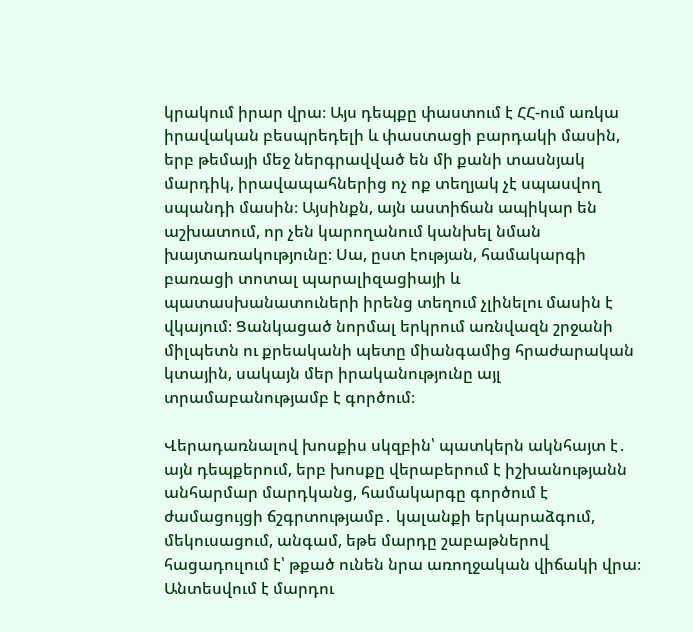կրակում իրար վրա։ Այս դեպքը փաստում է ՀՀ-ում առկա իրավական բեսպրեդելի և փաստացի բարդակի մասին, երբ թեմայի մեջ ներգրավված են մի քանի տասնյակ մարդիկ, իրավապահներից ոչ ոք տեղյակ չէ սպասվող սպանդի մասին։ Այսինքն, այն աստիճան ապիկար են աշխատում, որ չեն կարողանում կանխել նման խայտառակությունը։ Սա, ըստ էության, համակարգի բառացի տոտալ պարալիզացիայի և պատասխանատուների իրենց տեղում չլինելու մասին է վկայում։ Ցանկացած նորմալ երկրում առնվազն շրջանի միլպետն ու քրեականի պետը միանգամից հրաժարական կտային, սակայն մեր իրականությունը այլ տրամաբանությամբ է գործում։

Վերադառնալով խոսքիս սկզբին՝ պատկերն ակնհայտ է․ այն դեպքերում, երբ խոսքը վերաբերում է իշխանությանն անհարմար մարդկանց, համակարգը գործում է ժամացույցի ճշգրտությամբ․ կալանքի երկարաձգում, մեկուսացում, անգամ, եթե մարդը շաբաթներով հացադուլում է՝ թքած ունեն նրա առողջական վիճակի վրա։ Անտեսվում է մարդու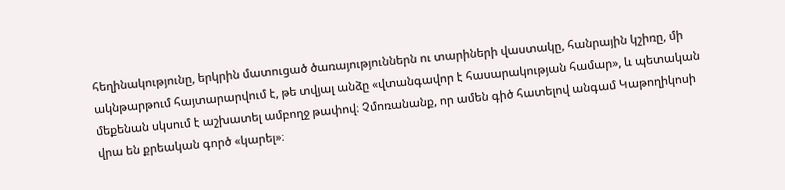հեղինակությունը, երկրին մատուցած ծառայություններն ու տարիների վաստակը, հանրային կշիռը, մի ակնթարթում հայտարարվում է, թե տվյալ անձը «վտանգավոր է հասարակության համար», և պետական մեքենան սկսում է աշխատել ամբողջ թափով։ Չմոռանանք, որ ամեն գիծ հատելով անգամ Կաթողիկոսի վրա են քրեական գործ «կարել»։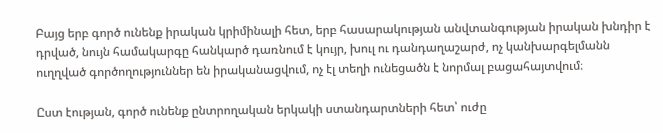Բայց երբ գործ ունենք իրական կրիմինալի հետ, երբ հասարակության անվտանգության իրական խնդիր է դրված, նույն համակարգը հանկարծ դառնում է կույր, խուլ ու դանդաղաշարժ, ոչ կանխարգելմանն ուղղված գործողություններ են իրականացվում, ոչ էլ տեղի ունեցածն է նորմալ բացահայտվում։

Ըստ էության, գործ ունենք ընտրողական երկակի ստանդարտների հետ՝ ուժը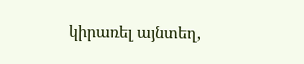կիրառել այնտեղ,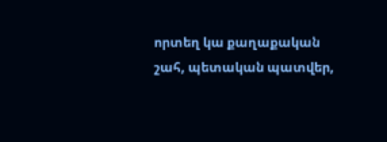որտեղ կա քաղաքական շահ, պետական պատվեր,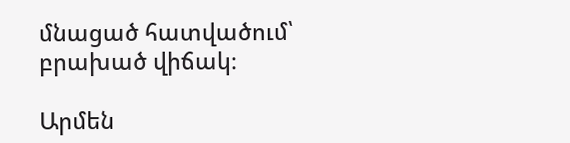մնացած հատվածում՝ բրախած վիճակ։

Արմեն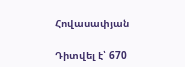Հովասափյան

Դիտվել է՝ 670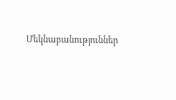Մեկնաբանություններ